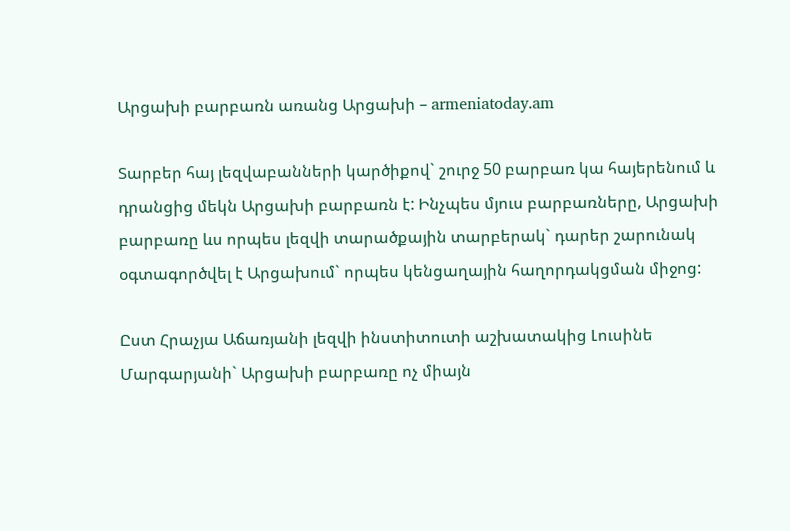Արցախի բարբառն առանց Արցախի – armeniatoday.am

Տարբեր հայ լեզվաբանների կարծիքով` շուրջ 50 բարբառ կա հայերենում և դրանցից մեկն Արցախի բարբառն է: Ինչպես մյուս բարբառները, Արցախի բարբառը ևս որպես լեզվի տարածքային տարբերակ` դարեր շարունակ օգտագործվել է Արցախում` որպես կենցաղային հաղորդակցման միջոց:

Ըստ Հրաչյա Աճառյանի լեզվի ինստիտուտի աշխատակից Լուսինե Մարգարյանի` Արցախի բարբառը ոչ միայն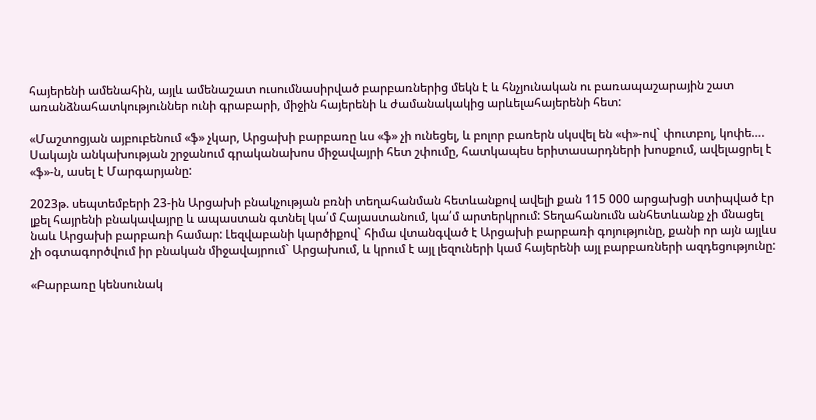հայերենի ամենահին, այլև ամենաշատ ուսումնասիրված բարբառներից մեկն է և հնչյունական ու բառապաշարային շատ առանձնահատկություններ ունի գրաբարի, միջին հայերենի և ժամանակակից արևելահայերենի հետ:

«Մաշտոցյան այբուբենում «ֆ» չկար, Արցախի բարբառը ևս «ֆ» չի ունեցել, և բոլոր բառերն սկսվել են «փ»-ով` փուտբոլ, կոփե…. Սակայն անկախության շրջանում գրականախոս միջավայրի հետ շփումը, հատկապես երիտասարդների խոսքում, ավելացրել է «ֆ»-ն, ասել է Մարգարյանը:

2023թ. սեպտեմբերի 23-ին Արցախի բնակչության բռնի տեղահանման հետևանքով ավելի քան 115 000 արցախցի ստիպված էր լքել հայրենի բնակավայրը և ապաստան գտնել կա՛մ Հայաստանում, կա՛մ արտերկրում: Տեղահանումն անհետևանք չի մնացել նաև Արցախի բարբառի համար: Լեզվաբանի կարծիքով` հիմա վտանգված է Արցախի բարբառի գոյությունը, քանի որ այն այլևս չի օգտագործվում իր բնական միջավայրում` Արցախում, և կրում է այլ լեզուների կամ հայերենի այլ բարբառների ազդեցությունը:

«Բարբառը կենսունակ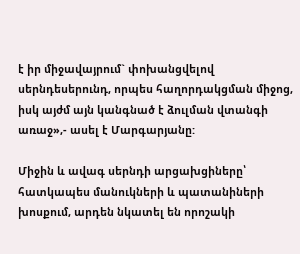է իր միջավայրում` փոխանցվելով սերնդեսերունդ, որպես հաղորդակցման միջոց, իսկ այժմ այն կանգնած է ձուլման վտանգի առաջ»,- ասել է Մարգարյանը:

Միջին և ավագ սերնդի արցախցիները՝ հատկապես մանուկների և պատանիների խոսքում, արդեն նկատել են որոշակի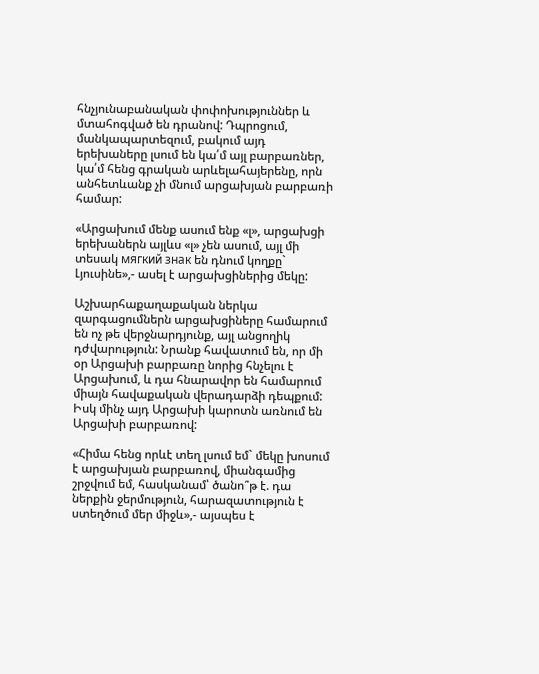հնչյունաբանական փոփոխություններ և մտահոգված են դրանով: Դպրոցում, մանկապարտեզում, բակում այդ երեխաները լսում են կա՛մ այլ բարբառներ, կա՛մ հենց գրական արևելահայերենը, որն անհետևանք չի մնում արցախյան բարբառի համար:

«Արցախում մենք ասում ենք «լ», արցախցի երեխաներն այլևս «լ» չեն ասում, այլ մի տեսակ мягкий знак են դնում կողքը` Լյուսինե»,- ասել է արցախցիներից մեկը:

Աշխարհաքաղաքական ներկա զարգացումներն արցախցիները համարում են ոչ թե վերջնարդյունք, այլ անցողիկ դժվարություն: Նրանք հավատում են, որ մի օր Արցախի բարբառը նորից հնչելու է Արցախում, և դա հնարավոր են համարում միայն հավաքական վերադարձի դեպքում: Իսկ մինչ այդ Արցախի կարոտն առնում են Արցախի բարբառով:

«Հիմա հենց որևէ տեղ լսում եմ` մեկը խոսում է արցախյան բարբառով, միանգամից շրջվում եմ, հասկանամ՝ ծանո՞թ է. դա ներքին ջերմություն, հարազատություն է ստեղծում մեր միջև»,- այսպես է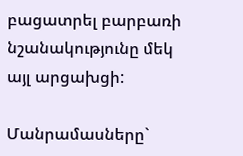բացատրել բարբառի նշանակությունը մեկ այլ արցախցի:

Մանրամասները`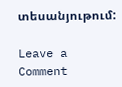տեսանյութում:

Leave a Comment